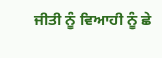ਜੀਤੀ ਨੂੰ ਵਿਆਹੀ ਨੂੰ ਛੇ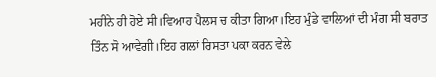ਮਹੀਨੇ ਹੀ ਹੋਏ ਸੀ।ਵਿਆਹ ਪੈਲਸ ਚ ਕੀਤਾ ਗਿਆ।ਇਹ ਮੁੰਡੇ ਵਾਲਿਆਂ ਦੀ ਮੰਗ ਸੀ ਬਰਾਤ ਤਿੰਨ ਸੋ ਆਵੇਗੀ।ਇਹ ਗਲਾਂ ਰਿਸਤਾ ਪਕਾ ਕਰਨ ਵੇਲੇ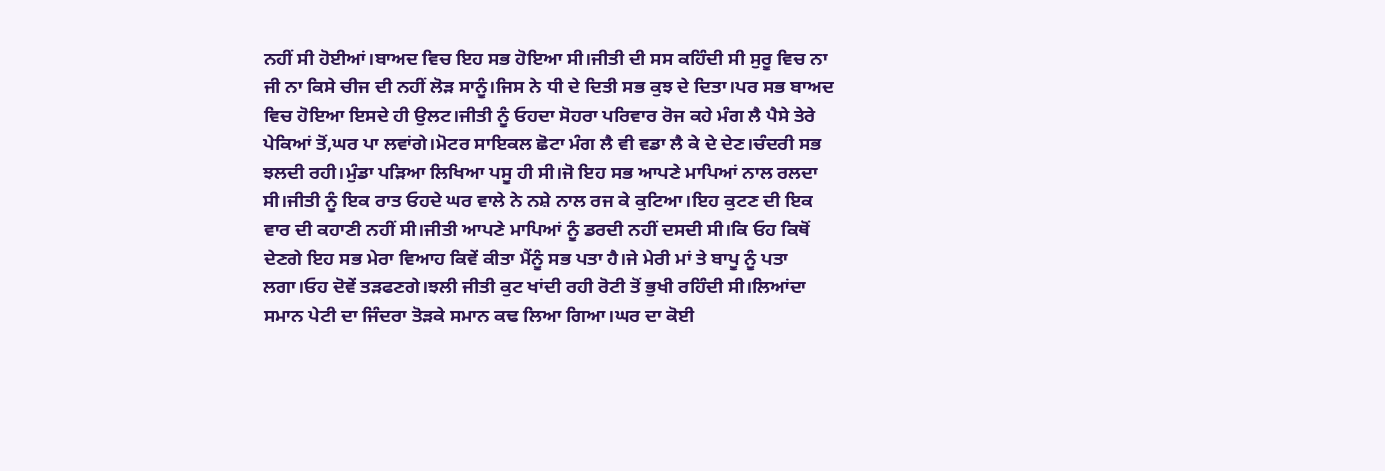ਨਹੀਂ ਸੀ ਹੋਈਆਂ।ਬਾਅਦ ਵਿਚ ਇਹ ਸਭ ਹੋਇਆ ਸੀ।ਜੀਤੀ ਦੀ ਸਸ ਕਹਿੰਦੀ ਸੀ ਸੁਰੂ ਵਿਚ ਨਾ ਜੀ ਨਾ ਕਿਸੇ ਚੀਜ ਦੀ ਨਹੀਂ ਲੋੜ ਸਾਨੂੰ।ਜਿਸ ਨੇ ਧੀ ਦੇ ਦਿਤੀ ਸਭ ਕੁਝ ਦੇ ਦਿਤਾ।ਪਰ ਸਭ ਬਾਅਦ ਵਿਚ ਹੋਇਆ ਇਸਦੇ ਹੀ ਉਲਟ।ਜੀਤੀ ਨੂੰ ਓਹਦਾ ਸੋਹਰਾ ਪਰਿਵਾਰ ਰੋਜ ਕਹੇ ਮੰਗ ਲੈ ਪੈਸੇ ਤੇਰੇ ਪੇਕਿਆਂ ਤੋਂ,ਘਰ ਪਾ ਲਵਾਂਗੇ।ਮੋਟਰ ਸਾਇਕਲ ਛੋਟਾ ਮੰਗ ਲੈ ਵੀ ਵਡਾ ਲੈ ਕੇ ਦੇ ਦੇਣ।ਚੰਦਰੀ ਸਭ ਝਲਦੀ ਰਹੀ।ਮੁੰਡਾ ਪੜਿਆ ਲਿਖਿਆ ਪਸੂ ਹੀ ਸੀ।ਜੋ ਇਹ ਸਭ ਆਪਣੇ ਮਾਪਿਆਂ ਨਾਲ ਰਲਦਾ ਸੀ।ਜੀਤੀ ਨੂੰ ਇਕ ਰਾਤ ਓਹਦੇ ਘਰ ਵਾਲੇ ਨੇ ਨਸ਼ੇ ਨਾਲ ਰਜ ਕੇ ਕੁਟਿਆ।ਇਹ ਕੁਟਣ ਦੀ ਇਕ ਵਾਰ ਦੀ ਕਹਾਣੀ ਨਹੀਂ ਸੀ।ਜੀਤੀ ਆਪਣੇ ਮਾਪਿਆਂ ਨੂੰ ਡਰਦੀ ਨਹੀਂ ਦਸਦੀ ਸੀ।ਕਿ ਓਹ ਕਿਥੋਂ ਦੇਣਗੇ ਇਹ ਸਭ ਮੇਰਾ ਵਿਆਹ ਕਿਵੇਂ ਕੀਤਾ ਮੈਂਨੂੰ ਸਭ ਪਤਾ ਹੈ।ਜੇ ਮੇਰੀ ਮਾਂ ਤੇ ਬਾਪੂ ਨੂੰ ਪਤਾ ਲਗਾ।ਓਹ ਦੋਵੇਂ ਤੜਫਣਗੇ।ਝਲੀ ਜੀਤੀ ਕੁਟ ਖਾਂਦੀ ਰਹੀ ਰੋਟੀ ਤੋਂ ਭੁਖੀ ਰਹਿੰਦੀ ਸੀ।ਲਿਆਂਦਾ ਸਮਾਨ ਪੇਟੀ ਦਾ ਜਿੰਦਰਾ ਤੋੜਕੇ ਸਮਾਨ ਕਢ ਲਿਆ ਗਿਆ।ਘਰ ਦਾ ਕੋਈ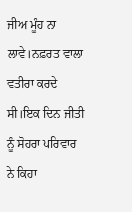ਜੀਅ ਮੂੰਹ ਨਾ ਲਾਵੇ।ਨਫ਼ਰਤ ਵਾਲਾ ਵਤੀਰਾ ਕਰਦੇ ਸੀ।ਇਕ ਦਿਨ ਜੀਤੀ ਨੂੰ ਸੋਹਰਾ ਪਰਿਵਾਰ ਨੇ ਕਿਹਾ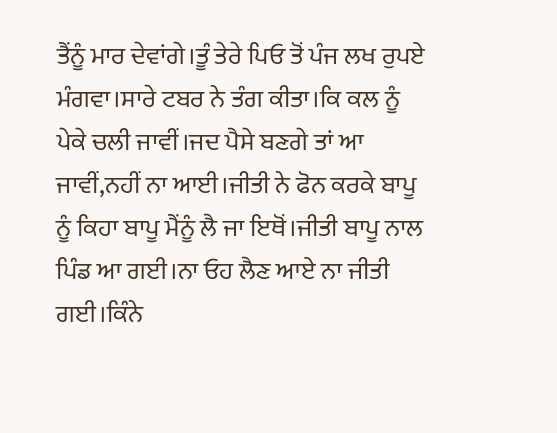ਤੈਂਨੂੰ ਮਾਰ ਦੇਵਾਂਗੇ।ਤੂੰ ਤੇਰੇ ਪਿਓ ਤੋਂ ਪੰਜ ਲਖ ਰੁਪਏ ਮੰਗਵਾ।ਸਾਰੇ ਟਬਰ ਨੇ ਤੰਗ ਕੀਤਾ।ਕਿ ਕਲ ਨੂੰ ਪੇਕੇ ਚਲੀ ਜਾਵੀਂ।ਜਦ ਪੈਸੇ ਬਣਗੇ ਤਾਂ ਆ ਜਾਵੀਂ,ਨਹੀਂ ਨਾ ਆਈ।ਜੀਤੀ ਨੇ ਫੋਨ ਕਰਕੇ ਬਾਪੂ ਨੂੰ ਕਿਹਾ ਬਾਪੂ ਮੈਂਨੂੰ ਲੈ ਜਾ ਇਥੋਂ।ਜੀਤੀ ਬਾਪੂ ਨਾਲ ਪਿੰਡ ਆ ਗਈ।ਨਾ ਓਹ ਲੈਣ ਆਏ ਨਾ ਜੀਤੀ ਗਈ।ਕਿੰਨੇ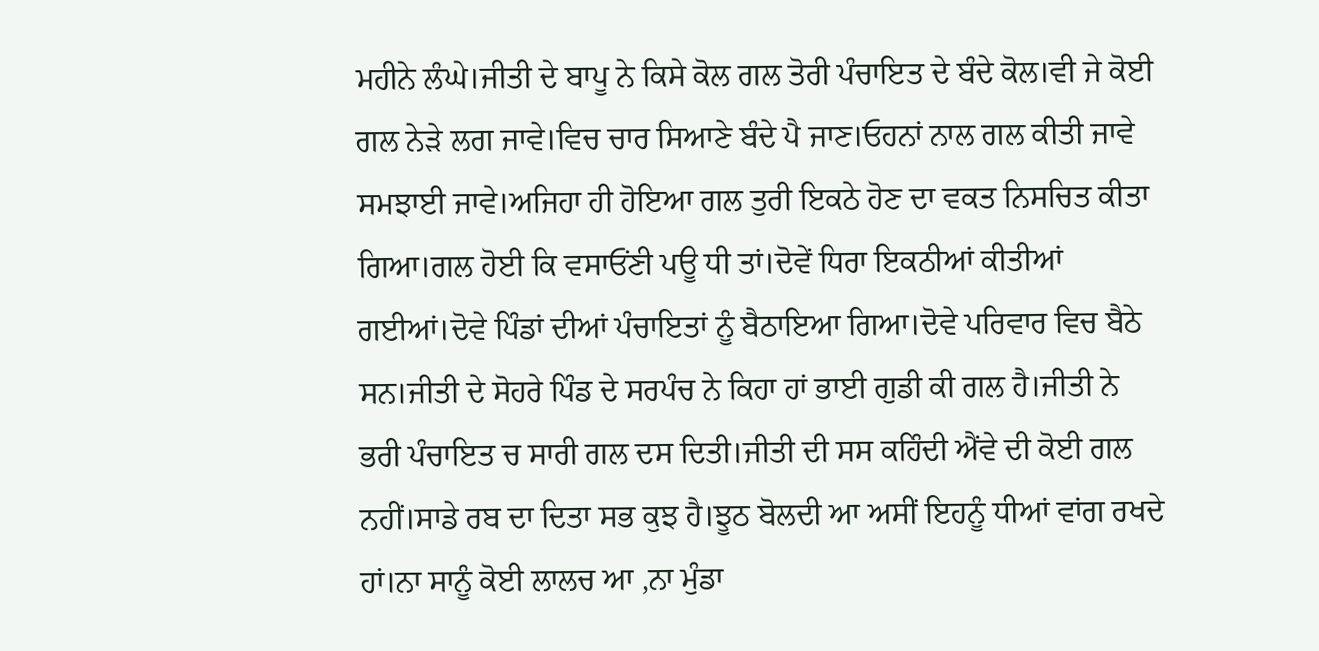ਮਹੀਨੇ ਲੰਘੇ।ਜੀਤੀ ਦੇ ਬਾਪੂ ਨੇ ਕਿਸੇ ਕੋਲ ਗਲ ਤੋਰੀ ਪੰਚਾਇਤ ਦੇ ਬੰਦੇ ਕੋਲ।ਵੀ ਜੇ ਕੋਈ ਗਲ ਨੇੜੇ ਲਗ ਜਾਵੇ।ਵਿਚ ਚਾਰ ਸਿਆਣੇ ਬੰਦੇ ਪੈ ਜਾਣ।ਓਹਨਾਂ ਨਾਲ ਗਲ ਕੀਤੀ ਜਾਵੇ ਸਮਝਾਈ ਜਾਵੇ।ਅਜਿਹਾ ਹੀ ਹੋਇਆ ਗਲ ਤੁਰੀ ਇਕਠੇ ਹੋਣ ਦਾ ਵਕਤ ਨਿਸਚਿਤ ਕੀਤਾ ਗਿਆ।ਗਲ ਹੋਈ ਕਿ ਵਸਾਓਂਣੀ ਪਊ ਧੀ ਤਾਂ।ਦੋਵੇਂ ਧਿਰਾ ਇਕਠੀਆਂ ਕੀਤੀਆਂ ਗਈਆਂ।ਦੋਵੇ ਪਿੰਡਾਂ ਦੀਆਂ ਪੰਚਾਇਤਾਂ ਨੂੰ ਬੈਠਾਇਆ ਗਿਆ।ਦੋਵੇ ਪਰਿਵਾਰ ਵਿਚ ਬੈਠੇ ਸਨ।ਜੀਤੀ ਦੇ ਸੋਹਰੇ ਪਿੰਡ ਦੇ ਸਰਪੰਚ ਨੇ ਕਿਹਾ ਹਾਂ ਭਾਈ ਗੁਡੀ ਕੀ ਗਲ ਹੈ।ਜੀਤੀ ਨੇ ਭਰੀ ਪੰਚਾਇਤ ਚ ਸਾਰੀ ਗਲ ਦਸ ਦਿਤੀ।ਜੀਤੀ ਦੀ ਸਸ ਕਹਿੰਦੀ ਐਂਵੇ ਦੀ ਕੋਈ ਗਲ ਨਹੀਂ।ਸਾਡੇ ਰਬ ਦਾ ਦਿਤਾ ਸਭ ਕੁਝ ਹੈ।ਝੂਠ ਬੋਲਦੀ ਆ ਅਸੀਂ ਇਹਨੂੰ ਧੀਆਂ ਵਾਂਗ ਰਖਦੇ ਹਾਂ।ਨਾ ਸਾਨੂੰ ਕੋਈ ਲਾਲਚ ਆ ,ਨਾ ਮੁੰਡਾ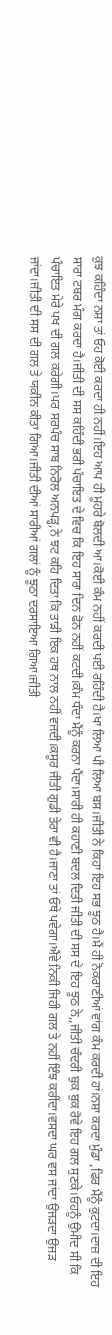ਕੁਝ ਕਹਿੰਦਾ ਨਸ਼ਾ ਤਾਂ ਓਹ ਕੋਈ ਕਰਦਾ ਹੀ ਨਹੀਂ।ਇਹ ਆਪ ਹੀ ਮੂਹਰੇ ਬੋਲਦੀ ਆ।ਕੋਈ ਕੰਮ ਨਹੀਂ ਕਰਦੀ ਪਈ ਰਹਿੰਦੀ ਹੈ।ਖਾ ਲਿਆ ਪੀ ਲਿਆ ਬਸ।ਜੀਤੀ ਨੇ ਕਿਹਾ ਇਹ ਸਭ ਝੂਠ ਹੈ।ਮੈਂ ਹੀ ਨੋਕਰਾਣੀਆਂ ਵਾਂਗ ਕੰਮ ਕਰਦੀ ਹਾਂ।ਨਸ਼ਾ ਕਰਦਾ ਮੁੰਡਾ ,ਫਿਰ ਮੈਂਨੂੰ ਕੁਟਦਾ।ਦਾਜ਼ ਦੀ ਇਹ ਸਾਰਾ ਟਬਰ ਮੰਗ ਕਰਦਾ ਹੈ।ਜੀਤੀ ਦੀ ਸਸ ਕਹਿੰਦੀ ਭਰੀ ਪੰਚਾਇਤ ਦੇ ਵਿਚ ਕਿ ਇਹ ਸਾਰਾ ਦਿਨ ਫੋਨ ਨਹੀਂ ਕਟਦੀ।ਕੰਮ ਧੰਦਾ ਮੈਂਨੂੰ ਕਰਨਾ ਪੈਂਦਾ।ਸਾਰੀ ਹੀ ਕਹਾਣੀ ਬਦਲ ਦਿਤੀ ਜੀਤੀ ਦੀ ਸਸ ਦੇ ਇਹ ਝੂਠ ਨੇ,,ਜੀਤੀ ਚੰਦਰੀ ਬੁਕ ਬੁਕ ਰੋਵੇ ਇਹ ਗਲ ਸੁਣਕੇ।ਓਹਨੂੰ ਉਮੀਦ ਸੀ ਕਿ ਪੰਚਾਇਤ ਮੇਰੇ ਪਖ ਦੀ ਗਲ ਕਰੇਗੀ।ਪਰ ਸਰਪੰਚ ਸਾਬ ਨਿਰੋਲ ਅਨਪੜ੍ਹ,ਨੇ ਝਟ ਕਹਿ ਦਿਤਾ ਕਿ ਤਾੜੀ ਇਕ ਹਥ ਨਾਲ ਨਹੀਂ ਵਜਦੀ।ਕਸੂਰ ਜੀਤੀ ਗੁਡੀ ਤੇਰਾ ਵੀ ਹੈ।ਜਾਣਾ ਤਾਂ ਓਥੇ ਪਵੇਗਾ।ਐਂਵੇ ਨਿਕੀ ਜਿਹੀ ਗਲ ਤੇ ਨਹੀਂ ਇੰਝ ਕਰੀਂਦਾ।ਵਸਦਾ ਘਰ ਵਸ ਜਾਂਦਾ ਉਜੜਦਾ ਉਜੜ ਜਾਂਦਾ।ਜੀਤੀ ਦੀ ਸਸ ਦੀ ਗਲ ਤੇ ਯਕੀਨ ਕੀਤਾ ਗਿਆ।ਜੀਤੀ ਦੀਆਂ ਸਾਰੀਆਂ ਗਲਾਂ ਨੂੰ ਝੂਠਾ ਦਰਸਾਇਆ ਗਿਆ।ਜੀਤੀ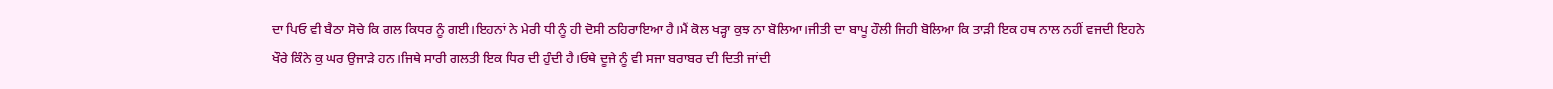ਦਾ ਪਿਓ ਵੀ ਬੈਠਾ ਸੋਚੇ ਕਿ ਗਲ ਕਿਧਰ ਨੂੰ ਗਈ।ਇਹਨਾਂ ਨੇ ਮੇਰੀ ਧੀ ਨੂੰ ਹੀ ਦੋਸੀ ਠਹਿਰਾਇਆ ਹੈ।ਮੈਂ ਕੋਲ ਖੜ੍ਹਾ ਕੁਝ ਨਾ ਬੋਲਿਆ।ਜੀਤੀ ਦਾ ਬਾਪੂ ਹੌਲੀ ਜਿਹੀ ਬੋਲਿਆ ਕਿ ਤਾੜੀ ਇਕ ਹਥ ਨਾਲ ਨਹੀਂ ਵਜਦੀ ਇਹਨੇ ਖੌਰੇ ਕਿੰਨੇ ਕੁ ਘਰ ਉਜਾੜੇ ਹਨ।ਜਿਥੇ ਸਾਰੀ ਗਲਤੀ ਇਕ ਧਿਰ ਦੀ ਹੁੰਦੀ ਹੈ।ਓਥੇ ਦੂਜੇ ਨੂੰ ਵੀ ਸਜਾ ਬਰਾਬਰ ਦੀ ਦਿਤੀ ਜਾਂਦੀ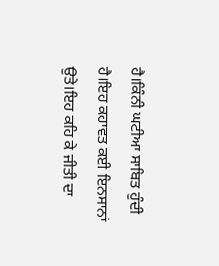ਹੈ।ਕਿੰਨੀ ਘਟੀਆ ਸਾਬਿਤ ਹੁੰਦੀ ਹੈ।ਇਹ ਕਹਾਵਤ ਕਈ ਇਨਸਾਨਾਂ ਉਤੇ।ਇਹ ਕਹਿ ਕੇ ਜੀਤੀ ਦਾ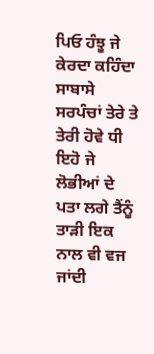ਪਿਓ ਹੰਝੂ ਜੇ ਕੇਰਦਾ ਕਹਿੰਦਾ ਸਾਬਾਸੇ ਸਰਪੰਚਾਂ ਤੇਰੇ ਤੇ ਤੇਰੀ ਹੋਵੇ ਧੀ ਇਹੋ ਜੇ ਲੋਭੀਆਂ ਦੇ ਪਤਾ ਲਗੇ ਤੈਂਨੂੰ ਤਾੜੀ ਇਕ ਨਾਲ ਵੀ ਵਜ ਜਾਂਦੀ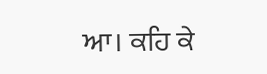ਆ। ਕਹਿ ਕੇ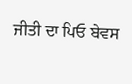ਜੀਤੀ ਦਾ ਪਿਓ ਬੇਵਸ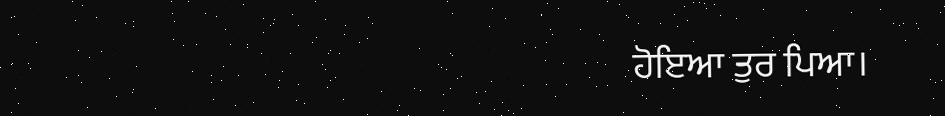ਹੋਇਆ ਤੁਰ ਪਿਆ।